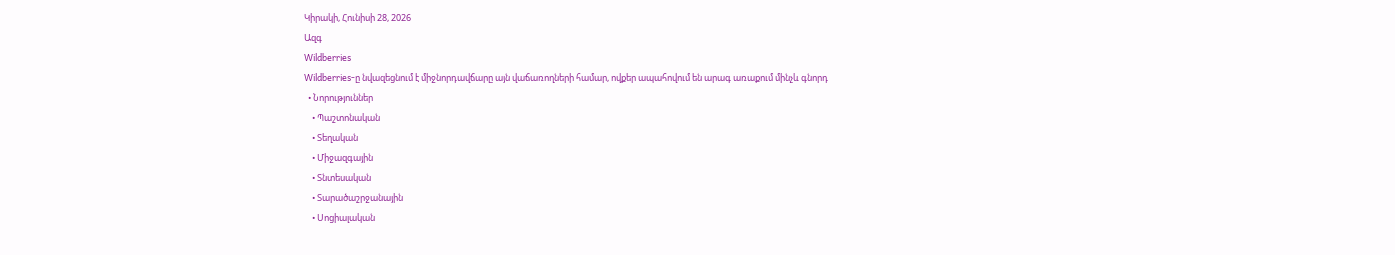Կիրակի, Հունիսի 28, 2026
Ազգ
Wildberries
Wildberries-ը նվազեցնում է միջնորդավճարը այն վաճառողների համար, ովքեր ապահովում են արագ առաքում մինչև գնորդ
  • Նորություններ
    • Պաշտոնական
    • Տեղական
    • Միջազգային
    • Տնտեսական
    • Տարածաշրջանային
    • Սոցիալական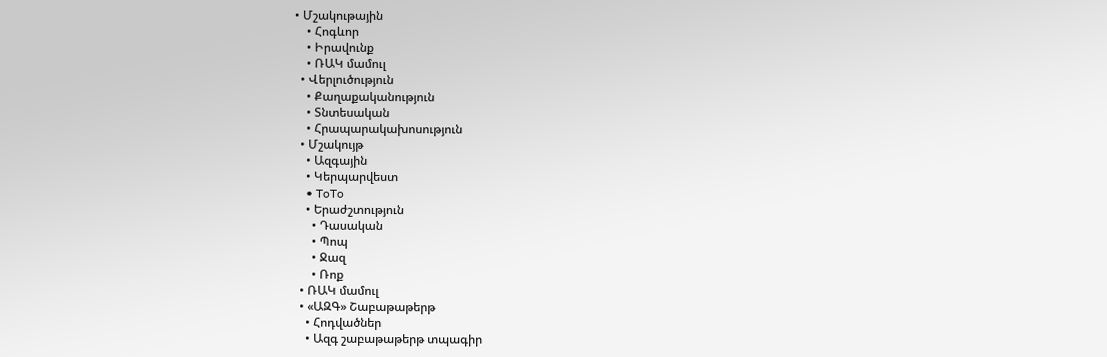• Մշակութային
    • Հոգևոր
    • Իրավունք
    • ՌԱԿ մամուլ
  • Վերլուծություն
    • Քաղաքականություն
    • Տնտեսական
    • Հրապարակախոսություն
  • Մշակույթ
    • Ազգային
    • Կերպարվեստ
    • ToTo
    • Երաժշտություն
      • Դասական
      • Պոպ
      • Ջազ
      • Ռոք
  • ՌԱԿ մամուլ
  • «ԱԶԳ» Շաբաթաթերթ
    • Հոդվածներ
    • Ազգ շաբաթաթերթ տպագիր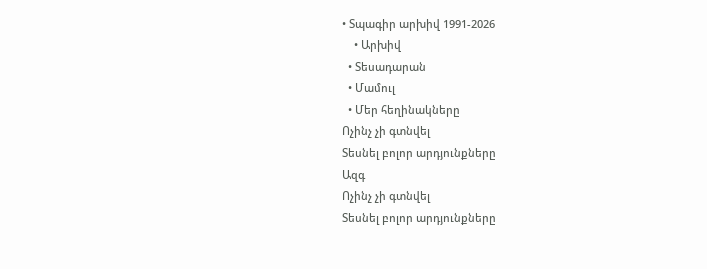• Տպագիր արխիվ 1991-2026
    • Արխիվ
  • Տեսադարան
  • Մամուլ
  • Մեր հեղինակները
Ոչինչ չի գտնվել
Տեսնել բոլոր արդյունքները
Ազգ
Ոչինչ չի գտնվել
Տեսնել բոլոր արդյունքները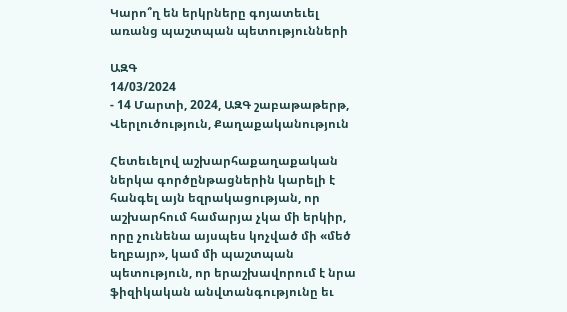Կարո՞ղ են երկրները գոյատեւել առանց պաշտպան պետությունների

ԱԶԳ
14/03/2024
- 14 Մարտի, 2024, ԱԶԳ շաբաթաթերթ, Վերլուծություն, Քաղաքականություն

Հետեւելով աշխարհաքաղաքական ներկա գործընթացներին կարելի է հանգել այն եզրակացության, որ աշխարհում համարյա չկա մի երկիր, որը չունենա այսպես կոչված մի «մեծ եղբայր», կամ մի պաշտպան պետություն, որ երաշխավորում է նրա ֆիզիկական անվտանգությունը եւ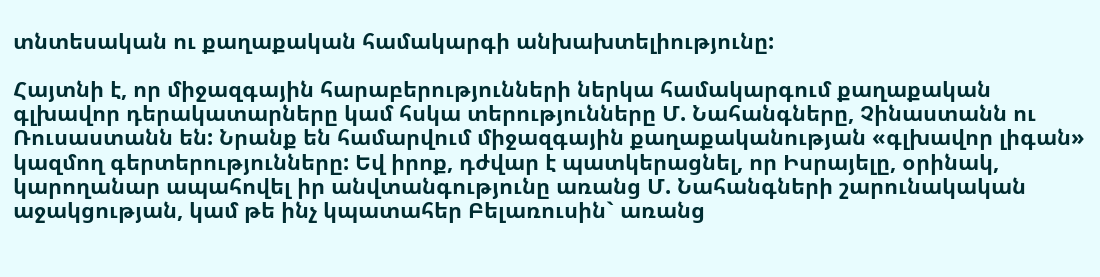տնտեսական ու քաղաքական համակարգի անխախտելիությունը:

Հայտնի է, որ միջազգային հարաբերությունների ներկա համակարգում քաղաքական գլխավոր դերակատարները կամ հսկա տերությունները Մ. Նահանգները, Չինաստանն ու Ռուսաստանն են: Նրանք են համարվում միջազգային քաղաքականության «գլխավոր լիգան» կազմող գերտերությունները: Եվ իրոք, դժվար է պատկերացնել, որ Իսրայելը, օրինակ, կարողանար ապահովել իր անվտանգությունը առանց Մ. Նահանգների շարունակական աջակցության, կամ թե ինչ կպատահեր Բելառուսին` առանց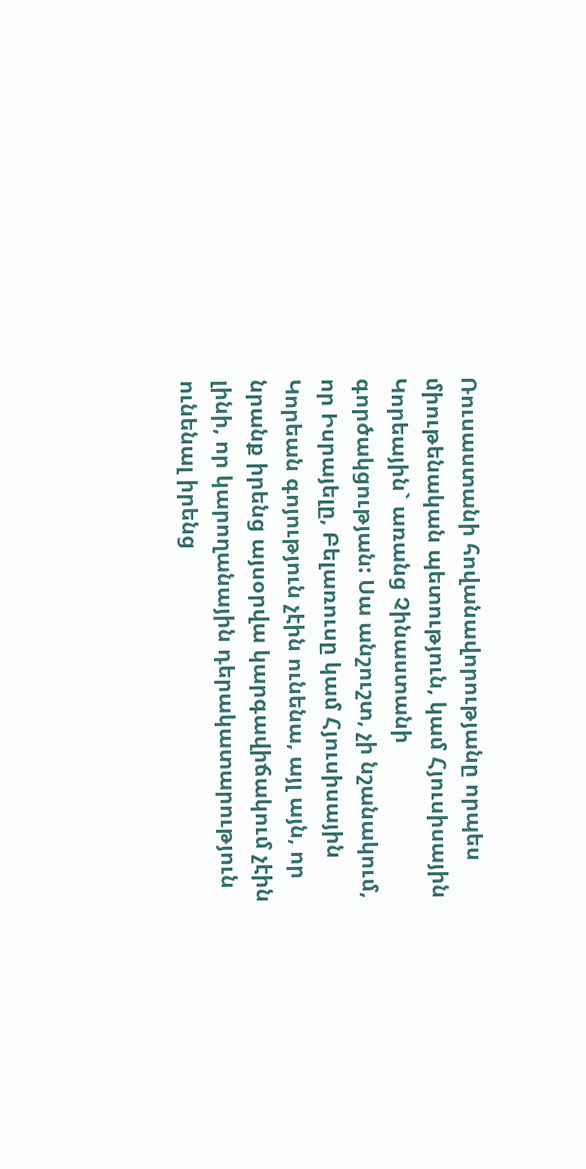Ռուսաստանի հովանավորությանը որպես միութենական պետություն, կամ Հյուսիսային Կորեային` առանց Չինաստանի գործակցության: Սա անշուշտ, չի նշանակում, որ Իսրայելը, Բելառուսը կամ Հյուսիսային Կորեան գոյություն չէին ունենա, այլ այն, որ նրանք իրենց այսօրվա կարգավիճակում չէին լինի, որ կարողանային դերակատարություն ունենալ իրենց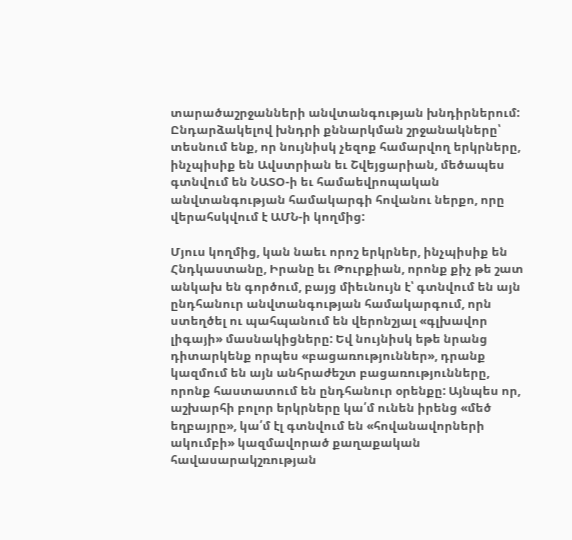տարածաշրջանների անվտանգության խնդիրներում:
Ընդարձակելով խնդրի քննարկման շրջանակները՝ տեսնում ենք, որ նույնիսկ չեզոք համարվող երկրները, ինչպիսիք են Ավստրիան եւ Շվեյցարիան, մեծապես գտնվում են ՆԱՏՕ-ի եւ համաեվրոպական անվտանգության համակարգի հովանու ներքո, որը վերահսկվում է ԱՄՆ-ի կողմից:

Մյուս կողմից, կան նաեւ որոշ երկրներ, ինչպիսիք են Հնդկաստանը, Իրանը եւ Թուրքիան, որոնք քիչ թե շատ անկախ են գործում, բայց միեւնույն է՝ գտնվում են այն ընդհանուր անվտանգության համակարգում, որն ստեղծել ու պահպանում են վերոնշյալ «գլխավոր լիգայի» մասնակիցները: Եվ նույնիսկ եթե նրանց դիտարկենք որպես «բացառություններ», դրանք կազմում են այն անհրաժեշտ բացառությունները, որոնք հաստատում են ընդհանուր օրենքը: Այնպես որ, աշխարհի բոլոր երկրները կա՛մ ունեն իրենց «մեծ եղբայրը», կա՛մ էլ գտնվում են «հովանավորների ակումբի» կազմավորած քաղաքական հավասարակշռության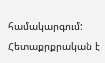համակարգում:
Հետաքրքրական է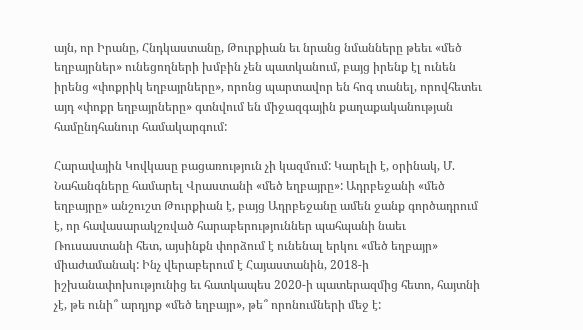այն, որ Իրանը, Հնդկաստանը, Թուրքիան եւ նրանց նմանները թեեւ «մեծ եղբայրներ» ունեցողների խմբին չեն պատկանում, բայց իրենք էլ ունեն իրենց «փոքրիկ եղբայրները», որոնց պարտավոր են հոգ տանել, որովհետեւ այդ «փոքր եղբայրները» գտնվում են միջազգային քաղաքականության համընդհանուր համակարգում:

Հարավային Կովկասը բացառություն չի կազմում: Կարելի է, օրինակ, Մ. Նահանգները համարել Վրաստանի «մեծ եղբայրը»: Ադրբեջանի «մեծ եղբայրը» անշուշտ Թուրքիան է, բայց Ադրբեջանը ամեն ջանք գործադրում է, որ հավասարակշռված հարաբերություններ պահպանի նաեւ Ռուսաստանի հետ, այսինքն փորձում է ունենալ երկու «մեծ եղբայր» միաժամանակ: Ինչ վերաբերում է Հայաստանին, 2018-ի իշխանափոխությունից եւ հատկապես 2020-ի պատերազմից հետո, հայտնի չէ, թե ունի՞ արդյոք «մեծ եղբայր», թե՞ որոնումների մեջ է: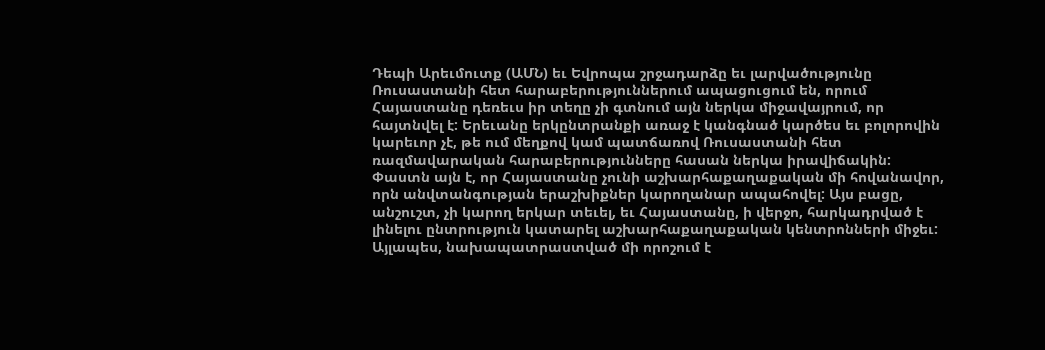Դեպի Արեւմուտք (ԱՄՆ) եւ Եվրոպա շրջադարձը եւ լարվածությունը Ռուսաստանի հետ հարաբերություններում ապացուցում են, որում Հայաստանը դեռեւս իր տեղը չի գտնում այն ներկա միջավայրում, որ հայտնվել է: Երեւանը երկընտրանքի առաջ է կանգնած կարծես եւ բոլորովին կարեւոր չէ, թե ում մեղքով կամ պատճառով Ռուսաստանի հետ ռազմավարական հարաբերությունները հասան ներկա իրավիճակին: Փաստն այն է, որ Հայաստանը չունի աշխարհաքաղաքական մի հովանավոր, որն անվտանգության երաշխիքներ կարողանար ապահովել: Այս բացը, անշուշտ, չի կարող երկար տեւել, եւ Հայաստանը, ի վերջո, հարկադրված է լինելու ընտրություն կատարել աշխարհաքաղաքական կենտրոնների միջեւ: Այլապես, նախապատրաստված մի որոշում է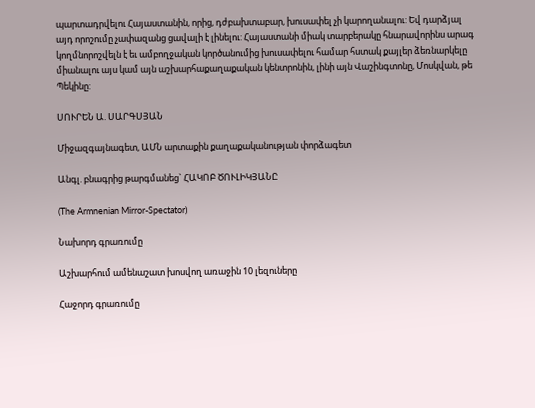պարտադրվելու Հայաստանին, որից, դժբախտաբար, խուսափել չի կարողանալու: Եվ դարձյալ այդ որոշումը չափազանց ցավալի է լինելու: Հայաստանի միակ տարբերակը հնարավորինս արագ կողմնորոշվելն է եւ ամբողջական կործանումից խուսափելու համար հստակ քայլեր ձեռնարկելը միանալու այս կամ այն աշխարհաքաղաքական կենտրոնին, լինի այն Վաշինգտոնը, Մոսկվան, թե Պեկինը:

ՍՈՒՐԵՆ Ա. ՍԱՐԳՍՅԱՆ

Միջազգայնագետ, ԱՄՆ արտաքին քաղաքականության փորձագետ

Անգլ. բնագրից թարգմանեց` ՀԱԿՈԲ ԾՈՒԼԻԿՅԱՆԸ

(The Armnenian Mirror-Spectator)

Նախորդ գրառումը

Աշխարհում ամենաշատ խոսվող առաջին 10 լեզուները

Հաջորդ գրառումը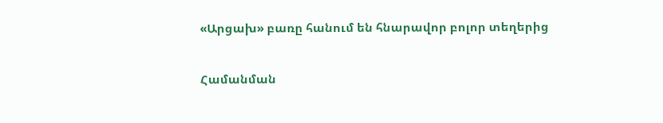«Արցախ» բառը հանում են հնարավոր բոլոր տեղերից

Համանման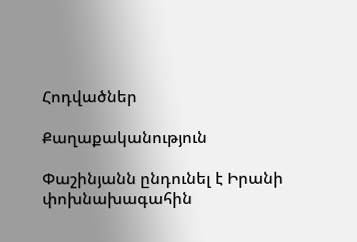Հոդվածներ

Քաղաքականություն

Փաշինյանն ընդունել է Իրանի փոխնախագահին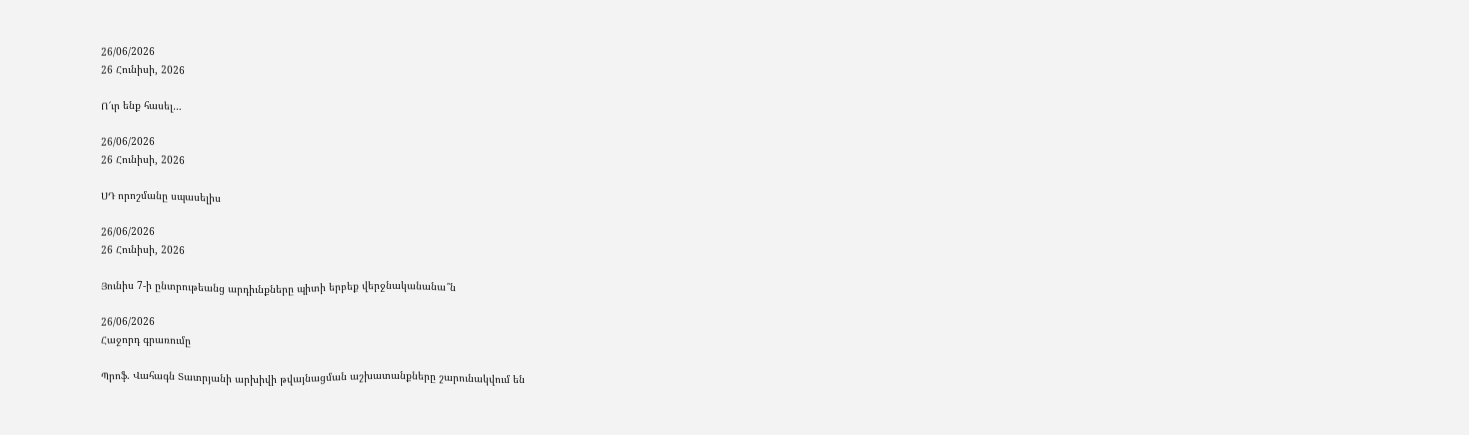26/06/2026
26 Հունիսի, 2026

Ո՜ւր ենք հասել…

26/06/2026
26 Հունիսի, 2026

ՍԴ որոշմանը սպասելիս

26/06/2026
26 Հունիսի, 2026

Յունիս 7-ի ընտրութեանց արդիւնքները պիտի երբեք վերջնականանա՞ն

26/06/2026
Հաջորդ գրառումը

Պրոֆ. Վահագն Տատրյանի արխիվի թվայնացման աշխատանքները շարունակվում են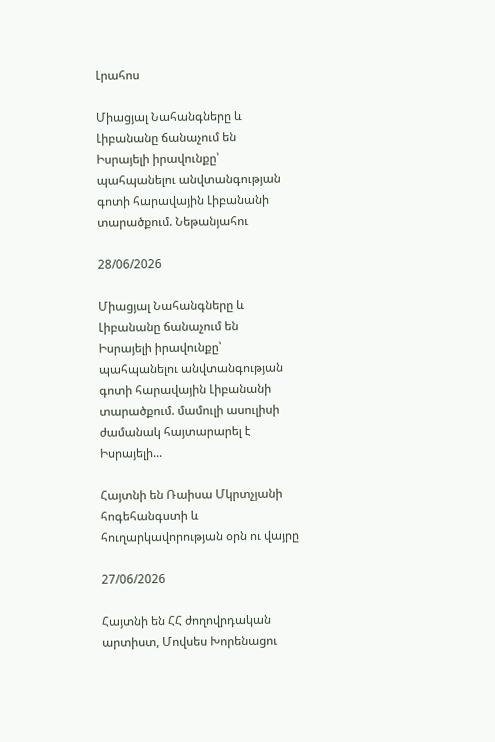Լրահոս

Միացյալ Նահանգները և Լիբանանը ճանաչում են  Իսրայելի իրավունքը՝ պահպանելու անվտանգության գոտի հարավային Լիբանանի տարածքում. Նեթանյահու

28/06/2026

Միացյալ Նահանգները և Լիբանանը ճանաչում են  Իսրայելի իրավունքը՝ պահպանելու անվտանգության գոտի հարավային Լիբանանի տարածքում. մամուլի ասուլիսի ժամանակ հայտարարել է Իսրայելի...

Հայտնի են Ռաիսա Մկրտչյանի հոգեհանգստի և հուղարկավորության օրն ու վայրը

27/06/2026

Հայտնի են ՀՀ ժողովրդական արտիստ, Մովսես Խորենացու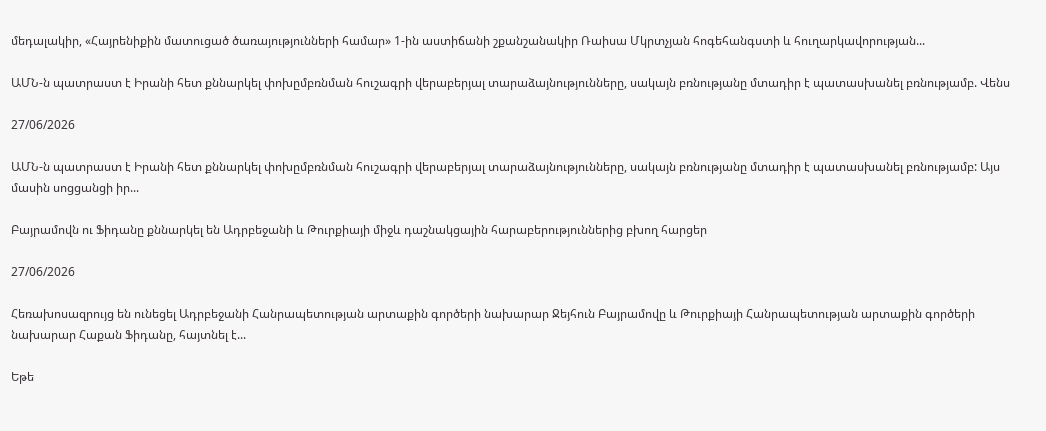մեդալակիր, «Հայրենիքին մատուցած ծառայությունների համար» 1-ին աստիճանի շքանշանակիր Ռաիսա Մկրտչյան հոգեհանգստի և հուղարկավորության...

ԱՄՆ-ն պատրաստ է Իրանի հետ քննարկել փոխըմբռնման հուշագրի վերաբերյալ տարաձայնությունները, սակայն բռնությանը մտադիր է պատասխանել բռնությամբ. Վենս

27/06/2026

ԱՄՆ-ն պատրաստ է Իրանի հետ քննարկել փոխըմբռնման հուշագրի վերաբերյալ տարաձայնությունները, սակայն բռնությանը մտադիր է պատասխանել բռնությամբ: Այս մասին սոցցանցի իր...

Բայրամովն ու Ֆիդանը քննարկել են Ադրբեջանի և Թուրքիայի միջև դաշնակցային հարաբերություններից բխող հարցեր

27/06/2026

Հեռախոսազրույց են ունեցել Ադրբեջանի Հանրապետության արտաքին գործերի նախարար Ջեյհուն Բայրամովը և Թուրքիայի Հանրապետության արտաքին գործերի նախարար Հաքան Ֆիդանը, հայտնել է...

Եթե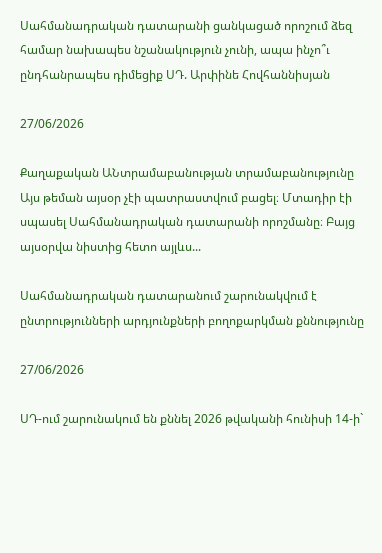Սահմանադրական դատարանի ցանկացած որոշում ձեզ համար նախապես նշանակություն չունի, ապա ինչո՞ւ ընդհանրապես դիմեցիք ՍԴ. Արփինե Հովհաննիսյան

27/06/2026

Քաղաքական ԱՆտրամաբանության տրամաբանությունը Այս թեման այսօր չէի պատրաստվում բացել։ Մտադիր էի սպասել Սահմանադրական դատարանի որոշմանը։ Բայց այսօրվա նիստից հետո այլևս...

Սահմանադրական դատարանում շարունակվում է ընտրությունների արդյունքների բողոքարկման քննությունը

27/06/2026

ՍԴ-ում շարունակում են քննել 2026 թվականի հունիսի 14-ի`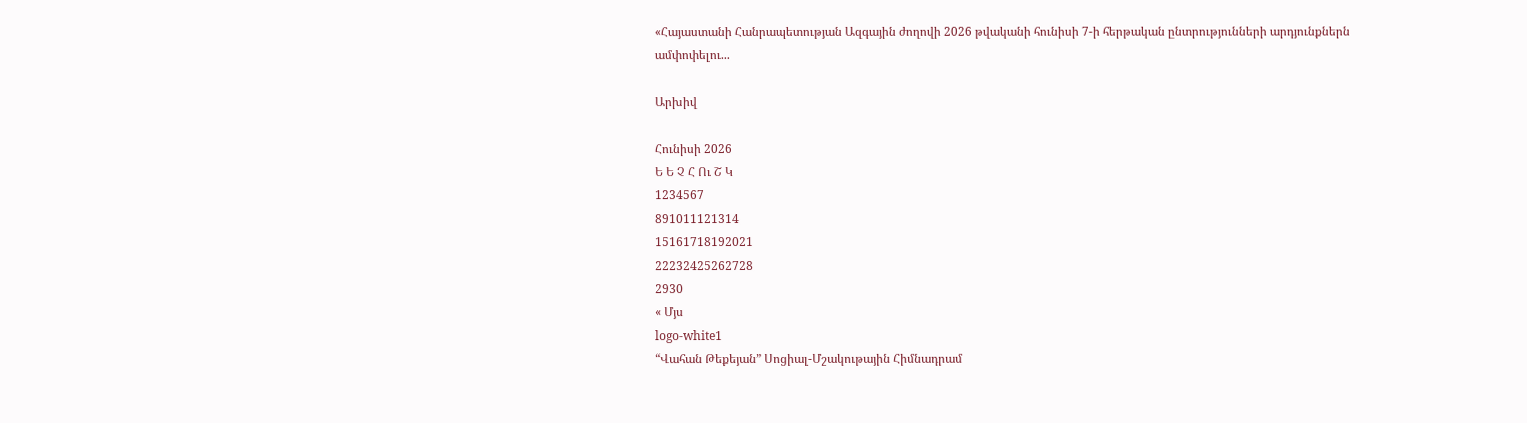«Հայաստանի Հանրապետության Ազգային ժողովի 2026 թվականի հունիսի 7-ի հերթական ընտրությունների արդյունքներն ամփոփելու...

Արխիվ

Հունիսի 2026
Ե Ե Չ Հ Ու Շ Կ
1234567
891011121314
15161718192021
22232425262728
2930
« Մյս
logo-white1
“Վահան Թեքեյան” Սոցիալ-Մշակութային Հիմնադրամ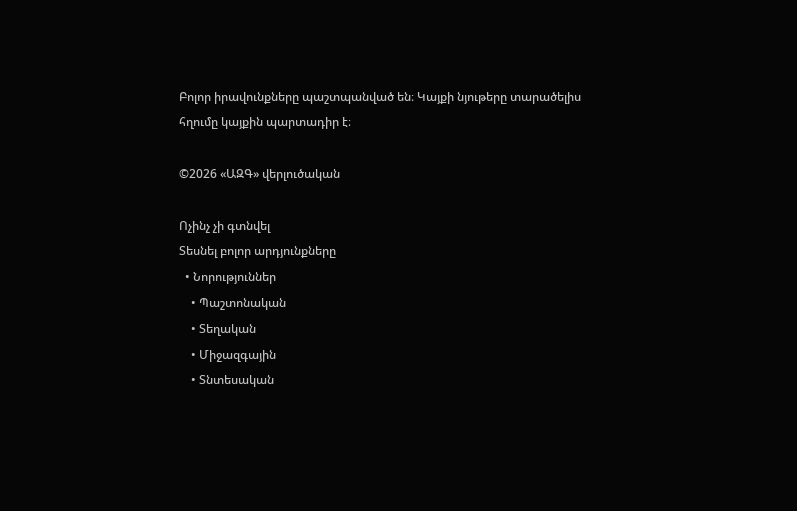Բոլոր իրավունքները պաշտպանված են։ Կայքի նյութերը տարածելիս հղումը կայքին պարտադիր է։

©2026 «ԱԶԳ» վերլուծական

Ոչինչ չի գտնվել
Տեսնել բոլոր արդյունքները
  • Նորություններ
    • Պաշտոնական
    • Տեղական
    • Միջազգային
    • Տնտեսական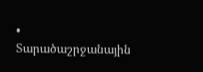• Տարածաշրջանային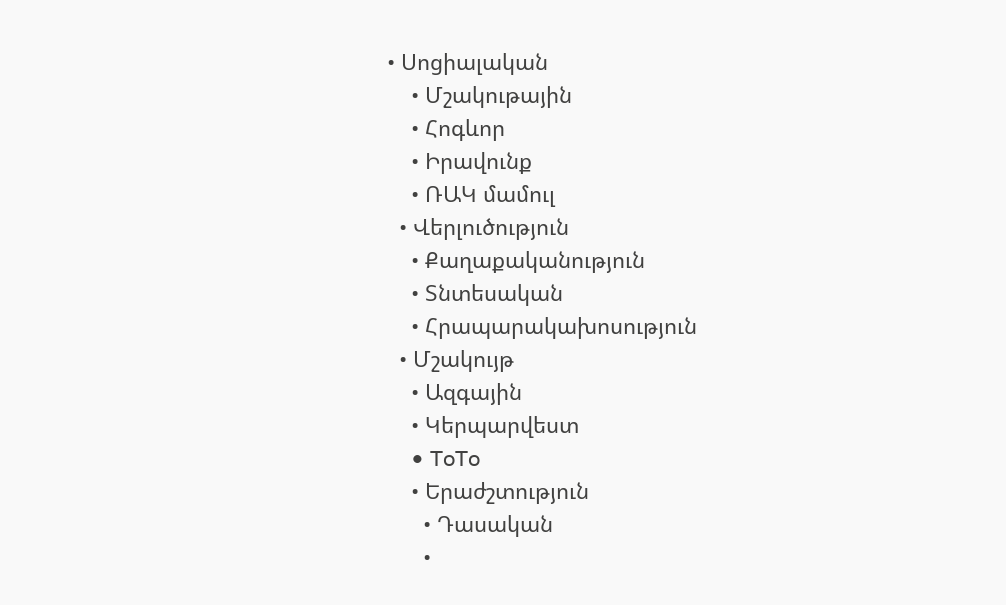• Սոցիալական
    • Մշակութային
    • Հոգևոր
    • Իրավունք
    • ՌԱԿ մամուլ
  • Վերլուծություն
    • Քաղաքականություն
    • Տնտեսական
    • Հրապարակախոսություն
  • Մշակույթ
    • Ազգային
    • Կերպարվեստ
    • ToTo
    • Երաժշտություն
      • Դասական
      •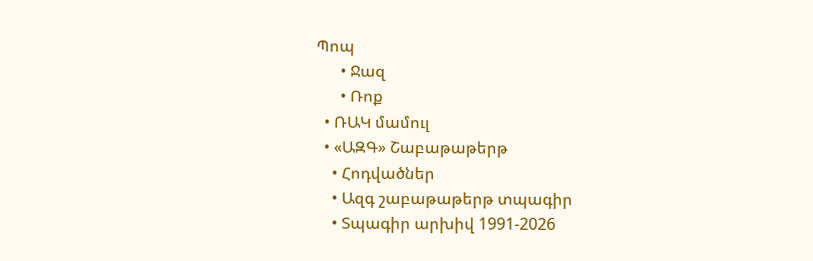Պոպ
      • Ջազ
      • Ռոք
  • ՌԱԿ մամուլ
  • «ԱԶԳ» Շաբաթաթերթ
    • Հոդվածներ
    • Ազգ շաբաթաթերթ տպագիր
    • Տպագիր արխիվ 1991-2026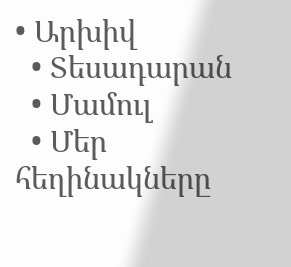• Արխիվ
  • Տեսադարան
  • Մամուլ
  • Մեր հեղինակները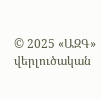© 2025 «ԱԶԳ» վերլուծական